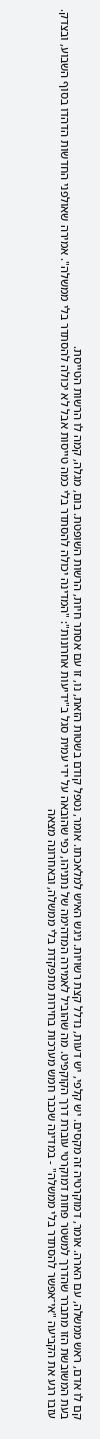קם לו אדם, ראש ממשלה, עם הארה. אומר, דמוקרטיה זה מקסים. יש קלפי, יש דעות, נדלל קצת רשויות. ניגש האיש למלאכתו. אומר, נטפל קודם בשטות הזאת, נו, זו עם אסתר חיות, הרשות השופטת. בום, מגלה, קמה לו הרשות הטייסת.
בעת המשובשת הזו מתברר שהדרך למשטר פחות דמוקרטי עוברת דרך הקוקפיט. מה שהוביל לאמירה המדהימה של נתניהו, כפי שהובאה על ידי עמית סגל ב"ידיעות אחרונות": "המדינה יכולה להסתדר בלי כמה טייסות אבל לא יכולה להסתדר בלי ממשלה". אמירה שאולפני החדשות הדהדו בסוף השבוע, ובצדק.
עזבו רגע את הקביעה "אי־אפשר להסתדר בלי ממשלה" - במדינה שכבר חמש מערכות בחירות מתפקדת בלי ממשלה, ובאחרונה מצאה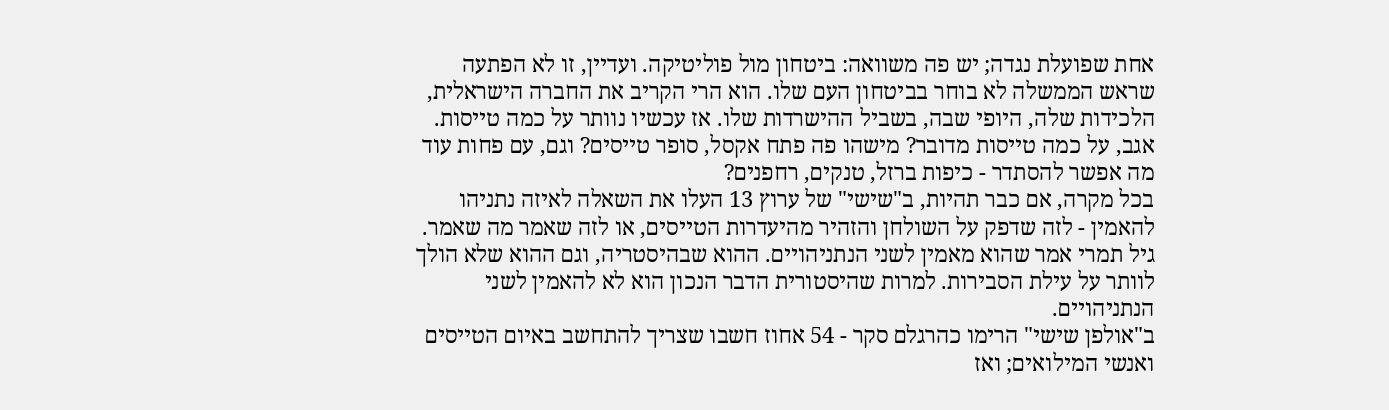אחת שפועלת נגדה; יש פה משוואה: ביטחון מול פוליטיקה. ועדיין, זו לא הפתעה שראש הממשלה לא בוחר בביטחון העם שלו. הוא הרי הקריב את החברה הישראלית, הלכידות שלה, היופי שבה, בשביל ההישרדות שלו. אז עכשיו נוותר על כמה טייסות.
אגב, על כמה טייסות מדובר? מישהו פה פתח אקסל, סופר טייסים? וגם, עם פחות עוד מה אפשר להסתדר - כיפות ברזל, טנקים, רחפנים?
בכל מקרה, אם כבר תהיות, ב"שישי" של ערוץ 13 העלו את השאלה לאיזה נתניהו להאמין - לזה שדפק על השולחן והזהיר מהיעדרות הטייסים, או לזה שאמר מה שאמר. גיל תמרי אמר שהוא מאמין לשני הנתניהויים. ההוא שבהיסטריה, וגם ההוא שלא הולך לוותר על עילת הסבירות. למרות שהיסטורית הדבר הנכון הוא לא להאמין לשני הנתניהויים.
ב"אולפן שישי" הרימו כהרגלם סקר - 54 אחוז חשבו שצריך להתחשב באיום הטייסים ואנשי המילואים; ואז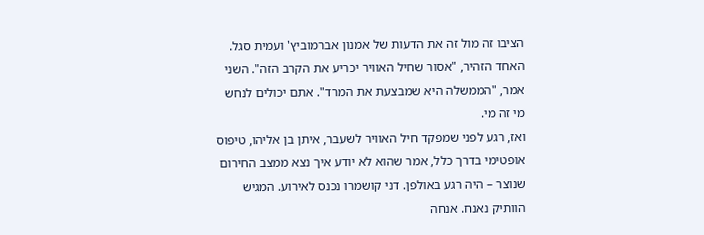הציבו זה מול זה את הדעות של אמנון אברמוביץ' ועמית סגל. האחד הזהיר, "אסור שחיל האוויר יכריע את הקרב הזה". השני אמר, "הממשלה היא שמבצעת את המרד". אתם יכולים לנחש מי זה מי.
ואז, רגע לפני שמפקד חיל האוויר לשעבר, איתן בן אליהו, טיפוס אופטימי בדרך כלל, אמר שהוא לא יודע איך נצא ממצב החירום שנוצר – היה רגע באולפן. דני קושמרו נכנס לאירוע. המגיש הוותיק נאנח. אנחה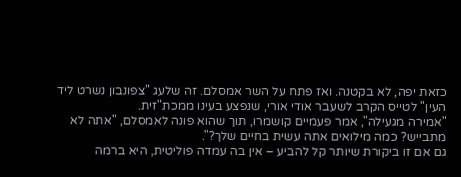כזאת יפה, לא בקטנה. ואז פתח על השר אמסלם. זה שלעג "צפונבון נשרט ליד העין" לטייס הקרב לשעבר אודי אורי, שנפצע בעינו ממכת"זית.
"אמירה מגעילה", אמר פעמיים קושמרו, תוך שהוא פונה לאמסלם, "אתה לא מתבייש? כמה מילואים אתה עשית בחיים שלך?".
גם אם זו ביקורת שיותר קל להביע – אין בה עמדה פוליטית, היא ברמה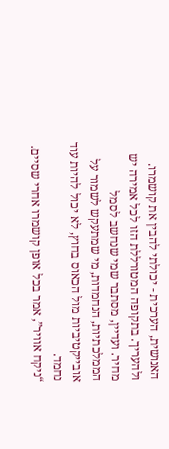האנושית, הערכית - יכולתי להבין את קושמרו. ולהעריך. בתקופה המטורללת הזו לכל אמירה יש מחיר. ועדיין, מסתבר שמי שנחשב לסמל הממלכתיות, הנחמדות, מי שמתעקש לשמור על אובייקטיביות מול הכאוס בחוץ, לא יכול להיות עוד נחמד.
“ניקח אוויר”, אמר בכל אופן קושמרו אחרי שסיים.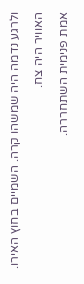ולרגע נדמה היה שמשהו קרה. השמיים בחוץ האירו. האוויר היה צח.
אמת פנימית השתחררה.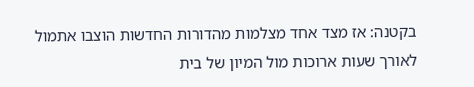בקטנה: אז מצד אחד מצלמות מהדורות החדשות הוצבו אתמול לאורך שעות ארוכות מול המיון של בית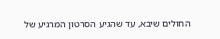החולים שיבא, עד שהגיע הסרטון המרגיע של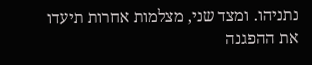נתניהו. ומצד שני, מצלמות אחרות תיעדו את ההפגנה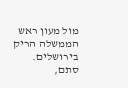מול מעון ראש הממשלה הריק בירושלים. סתם,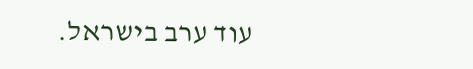עוד ערב בישראל.